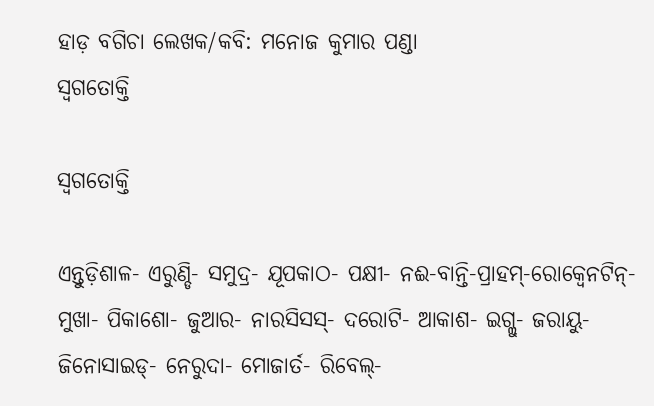ହାଡ଼ ବଗିଚା ଲେଖକ/କବି: ମନୋଜ କୁମାର ପଣ୍ଡା
ସ୍ୱଗତୋକ୍ତି

ସ୍ୱଗତୋକ୍ତି

ଏନ୍ତୁଡ଼ିଶାଳ- ଏରୁଣ୍ଡି- ସମୁଦ୍ର- ଯୂପକାଠ- ପକ୍ଷୀ- ନଈ-ବାନ୍ତି-ପ୍ରାହମ୍-ରୋକ୍ୱେନଟିନ୍- ମୁଖା- ପିକାଶୋ- ଜୁଆର- ନାରସିସସ୍- ଦରୋଟି- ଆକାଶ- ଇଗ୍ଲୁ- ଜରାୟୁ- ଜିନୋସାଇଡ୍- ନେରୁଦା- ମୋଜାର୍ତ- ରିବେଲ୍-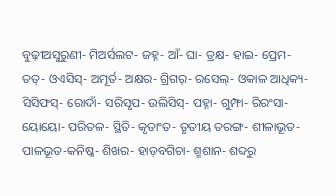ବୁଢ଼ୀଅସୁରୁଣୀ- ମିଅର୍ସଲଟ- ଜହ୍ନ- ଆଁ- ଘା- ତ୍ରକ୍ଷ- ହାଇ- ପ୍ରେମ- ତତ୍- ଓଏସିସ୍- ଅମୂର୍ତ- ଅକ୍ଷର- ଗ୍ରିଗର୍- ରସେଲ୍- ଓକାଳ ଆଧିକ୍ୟ- ସିସିଫସ୍- ରୋଦାଁ- ସରିସୃପ- ଉଲିସିସ୍- ପହ୍ନା- ଗୁମ୍ଫା- ରିରଂସା- ୟୋୟୋ- ପରିତଳ- ସ୍ଥିତି- କୃତାଂତ- ତୃତୀୟ ତରଙ୍ଗ- ଶୀଳାଭୂତ- ପାଳଭୂତ-କନିଷ୍କ- ଶିଖର- ହାଡ଼ବଗିଚା- ଶ୍ମଶାନ- ଶବ୍ଦରୁ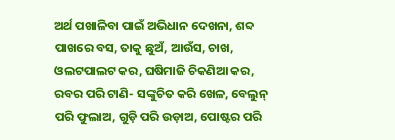ଅର୍ଥ ପଖାଳିବା ପାଇଁ ଅଭିଧାନ ଦେଖନା, ଶବ୍ଦ ପାଖରେ ବସ, ତାକୁ ଛୁଅଁ, ଆଉଁସ, ଚାଖ, ଓଲଟପାଲଟ କର, ଘଷିମାଜି ଚିକଣିଆ କର, ରବର ପରି ଟାଣି- ସଙ୍କୁଚିତ କରି ଖେଳ, ବେଲୁନ୍ ପରି ଫୁଲାଅ, ଗୁଡ଼ି ପରି ଉଡ଼ାଅ, ପୋଷ୍ଟର ପରି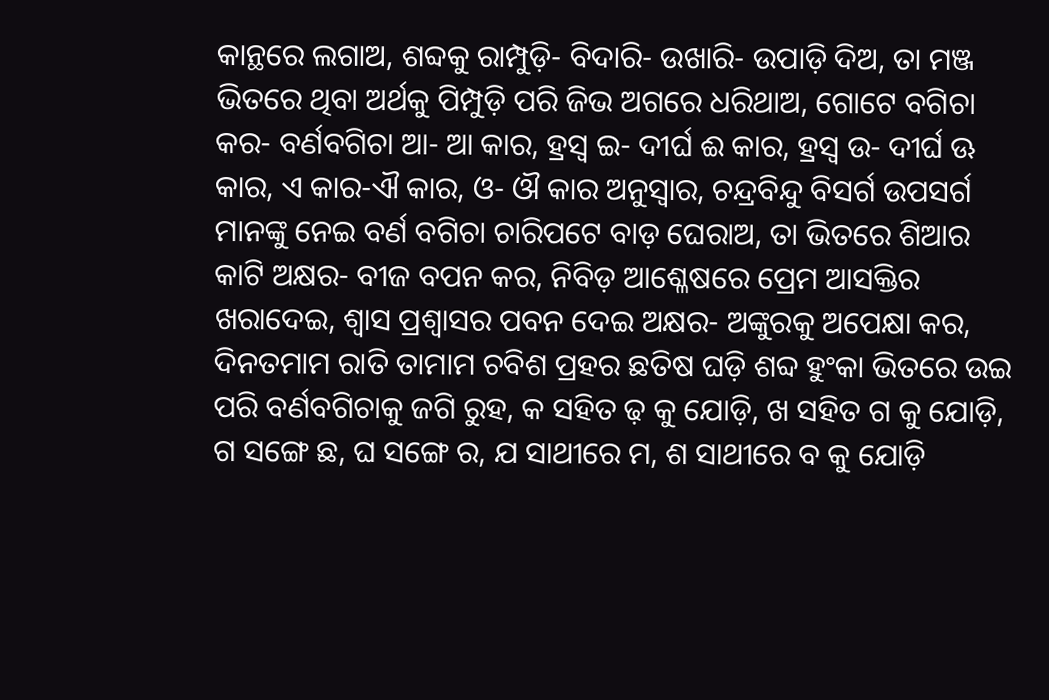କାନ୍ଥରେ ଲଗାଅ, ଶବ୍ଦକୁ ରାମ୍ପୁଡ଼ି- ବିଦାରି- ଉଖାରି- ଉପାଡ଼ି ଦିଅ, ତା ମଞ୍ଜ ଭିତରେ ଥିବା ଅର୍ଥକୁ ପିମ୍ପୁଡ଼ି ପରି ଜିଭ ଅଗରେ ଧରିଥାଅ, ଗୋଟେ ବଗିଚା କର- ବର୍ଣବଗିଚା ଆ- ଆ କାର, ହ୍ରସ୍ୱ ଇ- ଦୀର୍ଘ ଈ କାର, ହ୍ରସ୍ୱ ଉ- ଦୀର୍ଘ ଊ କାର, ଏ କାର-ଐ କାର, ଓ- ଔ କାର ଅନୁସ୍ୱାର, ଚନ୍ଦ୍ରବିନ୍ଦୁ ବିସର୍ଗ ଉପସର୍ଗ ମାନଙ୍କୁ ନେଇ ବର୍ଣ ବଗିଚା ଚାରିପଟେ ବାଡ଼ ଘେରାଅ, ତା ଭିତରେ ଶିଆର କାଟି ଅକ୍ଷର- ବୀଜ ବପନ କର, ନିବିଡ଼ ଆଶ୍ଳେଷରେ ପ୍ରେମ ଆସକ୍ତିର ଖରାଦେଇ, ଶ୍ୱାସ ପ୍ରଶ୍ୱାସର ପବନ ଦେଇ ଅକ୍ଷର- ଅଙ୍କୁରକୁ ଅପେକ୍ଷା କର, ଦିନତମାମ ରାତି ତାମାମ ଚବିଶ ପ୍ରହର ଛତିଷ ଘଡ଼ି ଶବ୍ଦ ହୁଂକା ଭିତରେ ଉଇ ପରି ବର୍ଣବଗିଚାକୁ ଜଗି ରୁହ, କ ସହିତ ଢ଼ କୁ ଯୋଡ଼ି, ଖ ସହିତ ଗ କୁ ଯୋଡ଼ି, ଗ ସଙ୍ଗେ ଛ, ଘ ସଙ୍ଗେ ର, ଯ ସାଥୀରେ ମ, ଶ ସାଥୀରେ ବ କୁ ଯୋଡ଼ି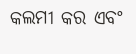କଲମୀ କର ଏବଂ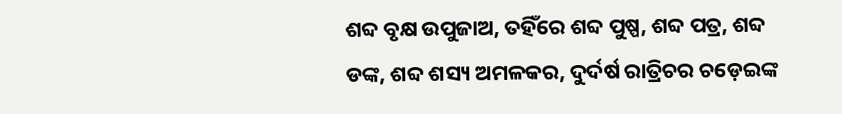ଶବ୍ଦ ବୃକ୍ଷ ଉପୁଜାଅ, ତହିଁରେ ଶବ୍ଦ ପୁଷ୍ପ, ଶବ୍ଦ ପତ୍ର, ଶବ୍ଦ ଡଙ୍କ, ଶବ୍ଦ ଶସ୍ୟ ଅମଳକର, ଦୁର୍ଦର୍ଷ ରାତ୍ରିଚର ଚଡ଼େଇଙ୍କ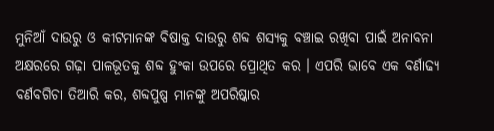ମୁନିଆଁ ଦାଉରୁ ଓ କୀଟମାନଙ୍କ ବିଷାକ୍ତ ଦାଉରୁ ଶବ୍ଦ ଶସ୍ୟକୁ ବଞ୍ଚାଇ ରଖିବା ପାଇଁ ଅନାବନା ଅକ୍ଷରରେ ଗଢ଼ା ପାଳଭୂତକୁ ଶବ୍ଦ ହୁଂକା ଉପରେ ପ୍ରୋଥିତ କର । ଏପରି ଭାବେ ଏକ ବର୍ଣାଢ୍ୟ ବର୍ଣବଗିଚା ତିଆରି କର, ଶବ୍ଦପୁଷ୍ପ ମାନଙ୍କୁ ଅପରିଷ୍କାର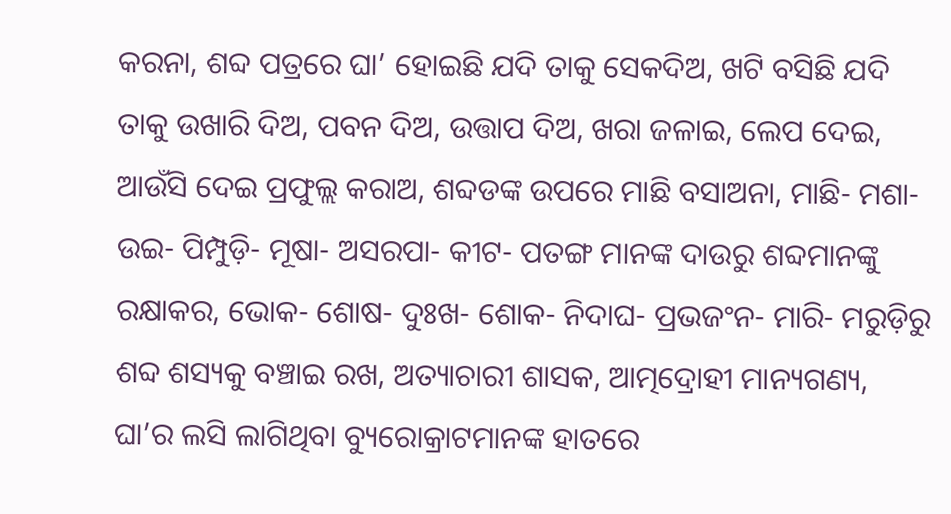କରନା, ଶବ୍ଦ ପତ୍ରରେ ଘା’ ହୋଇଛି ଯଦି ତାକୁ ସେକଦିଅ, ଖଟି ବସିଛି ଯଦି ତାକୁ ଉଖାରି ଦିଅ, ପବନ ଦିଅ, ଉତ୍ତାପ ଦିଅ, ଖରା ଜଳାଇ, ଲେପ ଦେଇ, ଆଉଁସି ଦେଇ ପ୍ରଫୁଲ୍ଲ କରାଅ, ଶବ୍ଦଡଙ୍କ ଉପରେ ମାଛି ବସାଅନା, ମାଛି- ମଶା- ଉଇ- ପିମ୍ପୁଡ଼ି- ମୂଷା- ଅସରପା- କୀଟ- ପତଙ୍ଗ ମାନଙ୍କ ଦାଉରୁ ଶବ୍ଦମାନଙ୍କୁ ରକ୍ଷାକର, ଭୋକ- ଶୋଷ- ଦୁଃଖ- ଶୋକ- ନିଦାଘ- ପ୍ରଭଜଂନ- ମାରି- ମରୁଡ଼ିରୁ ଶବ୍ଦ ଶସ୍ୟକୁ ବଞ୍ଚାଇ ରଖ, ଅତ୍ୟାଚାରୀ ଶାସକ, ଆତ୍ମଦ୍ରୋହୀ ମାନ୍ୟଗଣ୍ୟ, ଘା’ର ଲସି ଲାଗିଥିବା ବ୍ୟୁରୋକ୍ରାଟମାନଙ୍କ ହାତରେ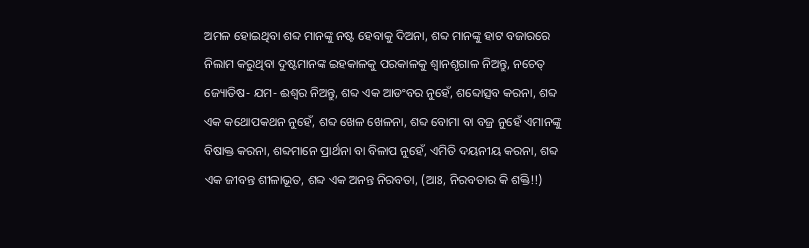ଅମଳ ହୋଇଥିବା ଶବ୍ଦ ମାନଙ୍କୁ ନଷ୍ଟ ହେବାକୁ ଦିଅନା, ଶବ୍ଦ ମାନଙ୍କୁ ହାଟ ବଜାରରେ ନିଲାମ କରୁଥିବା ଦୁଷ୍ଟମାନଙ୍କ ଇହକାଳକୁ ପରକାଳକୁ ଶ୍ୱାନଶୃଗାଳ ନିଅନ୍ତୁ, ନଚେତ୍ ଜ୍ୟୋତିଷ- ଯମ- ଈଶ୍ୱର ନିଅନ୍ତୁ, ଶବ୍ଦ ଏକ ଆଡଂବର ନୁହେଁ, ଶବ୍ଦୋତ୍ସବ କରନା, ଶବ୍ଦ ଏକ କଥୋପକଥନ ନୁହେଁ, ଶବ୍ଦ ଖେଳ ଖେଳନା, ଶବ୍ଦ ବୋମା ବା ବଜ୍ର ନୁହେଁ ଏମାନଙ୍କୁ ବିଷାକ୍ତ କରନା, ଶବ୍ଦମାନେ ପ୍ରାର୍ଥନା ବା ବିଳାପ ନୁହେଁ, ଏମିତି ଦୟନୀୟ କରନା, ଶବ୍ଦ ଏକ ଜୀବନ୍ତ ଶୀଳାଭୂତ, ଶବ୍ଦ ଏକ ଅନନ୍ତ ନିରବତା, (ଆଃ, ନିରବତାର କି ଶକ୍ତି!!)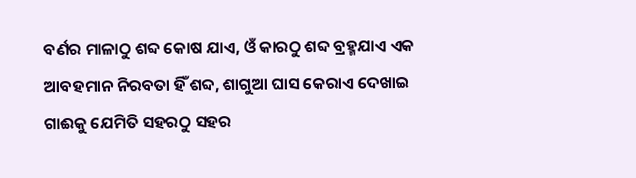ବର୍ଣର ମାଳାଠୁ ଶବ୍ଦ କୋଷ ଯାଏ, ଓଁ କାରଠୁ ଶବ୍ଦ ବ୍ରହ୍ମଯାଏ ଏକ ଆବହମାନ ନିରବତା ହିଁ ଶବ୍ଦ, ଶାଗୁଆ ଘାସ କେରାଏ ଦେଖାଇ ଗାଈକୁ ଯେମିତି ସହରଠୁ ସହର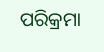ପରିକ୍ରମା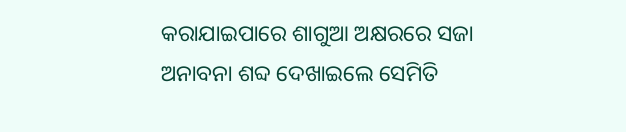କରାଯାଇପାରେ ଶାଗୁଆ ଅକ୍ଷରରେ ସଜା ଅନାବନା ଶବ୍ଦ ଦେଖାଇଲେ ସେମିତି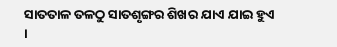ସାତତାଳ ତଳଠୁ ସାତଶୃଙ୍ଗର ଶିଖର ଯାଏ ଯାଇ ହୁଏ ।